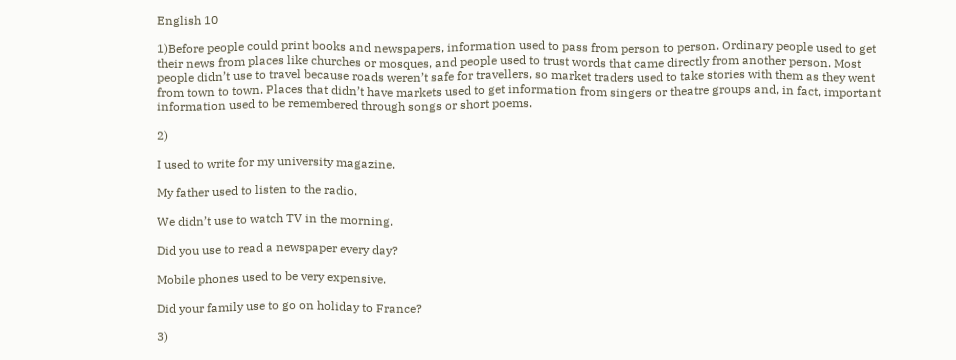English 10

1)Before people could print books and newspapers, information used to pass from person to person. Ordinary people used to get their news from places like churches or mosques, and people used to trust words that came directly from another person. Most people didn’t use to travel because roads weren’t safe for travellers, so market traders used to take stories with them as they went from town to town. Places that didn’t have markets used to get information from singers or theatre groups and, in fact, important information used to be remembered through songs or short poems.

2)

I used to write for my university magazine.

My father used to listen to the radio.

We didn’t use to watch TV in the morning.

Did you use to read a newspaper every day?

Mobile phones used to be very expensive.

Did your family use to go on holiday to France?

3)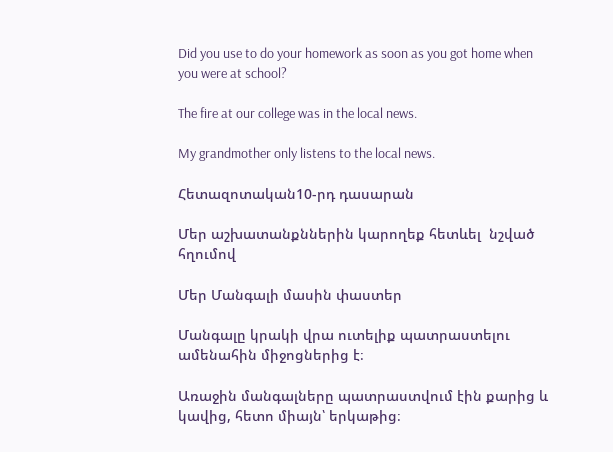Did you use to do your homework as soon as you got home when you were at school?

The fire at our college was in the local news.

My grandmother only listens to the local news.

Հետազոտական10-րդ դասարան

Մեր աշխատանքններին կարողեք հետևել  նշված հղումով

Մեր Մանգալի մասին փաստեր

Մանգալը կրակի վրա ուտելիք պատրաստելու ամենահին միջոցներից է։

Առաջին մանգալները պատրաստվում էին քարից և կավից, հետո միայն՝ երկաթից։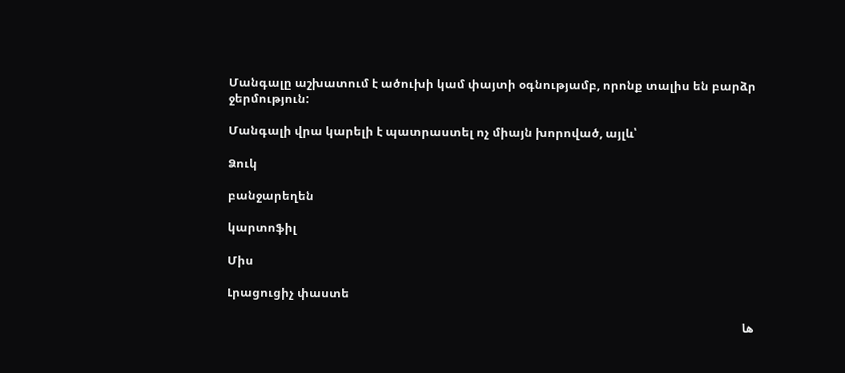Մանգալը աշխատում է ածուխի կամ փայտի օգնությամբ, որոնք տալիս են բարձր ջերմություն:

Մանգալի վրա կարելի է պատրաստել ոչ միայն խորոված, այլև՝

Ձուկ

բանջարեղեն

կարտոֆիլ

Միս

Լրացուցիչ փաստե

ها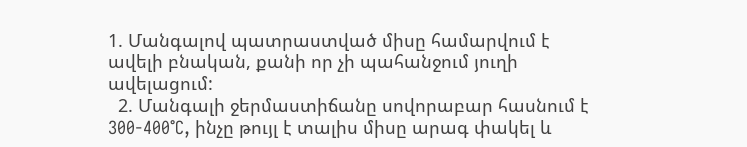1. Մանգալով պատրաստված միսը համարվում է ավելի բնական, քանի որ չի պահանջում յուղի ավելացում:
  2. Մանգալի ջերմաստիճանը սովորաբար հասնում է 300-400°C, ինչը թույլ է տալիս միսը արագ փակել և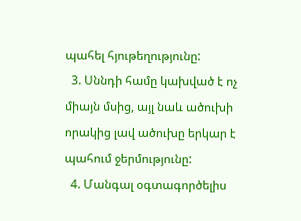պահել հյութեղությունը:
  3. Սննդի համը կախված է ոչ միայն մսից, այլ նաև ածուխի որակից լավ ածուխը երկար է պահում ջերմությունը:
  4. Մանգալ օգտագործելիս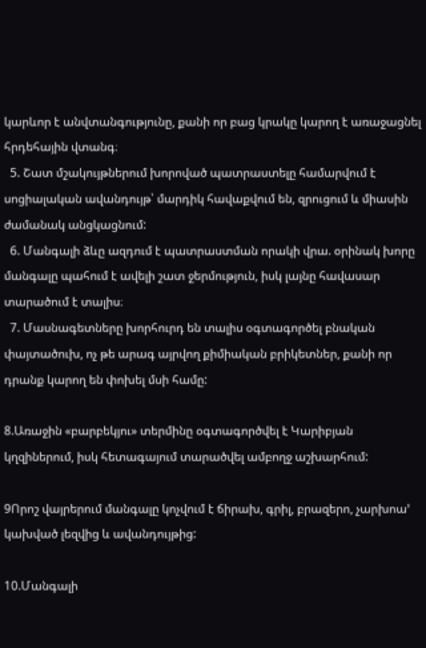կարևոր է անվտանգությունը, քանի որ բաց կրակը կարող է առաջացնել հրդեհային վտանգ։
  5. Շատ մշակույթներում խորոված պատրաստելը համարվում է սոցիալական ավանդույթ՝ մարդիկ հավաքվում են, զրուցում և միասին ժամանակ անցկացնում:
  6. Մանգալի ձևը ազդում է պատրաստման որակի վրա. օրինակ խորը մանգալը պահում է ավելի շատ ջերմություն, իսկ լայնը հավասար տարածում է տալիս։
  7. Մասնագետները խորհուրդ են տալիս օգտագործել բնական փայտածուխ, ոչ թե արագ այրվող քիմիական բրիկետներ, քանի որ դրանք կարող են փոխել մսի համը:

8.Առաջին «բարբեկյու» տերմինը օգտագործվել է Կարիբյան կղզիներում, իսկ հետագայում տարածվել ամբողջ աշխարհում:

9Որոշ վայրերում մանգալը կոչվում է ճիրախ, գրիլ, բրազերո, չարխոա’ կախված լեզվից և ավանդույթից:

10.Մանգալի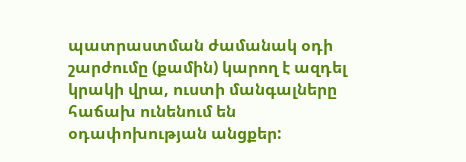պատրաստման ժամանակ օդի շարժումը (քամին) կարող է ազդել կրակի վրա, ուստի մանգալները հաճախ ունենում են օդափոխության անցքեր: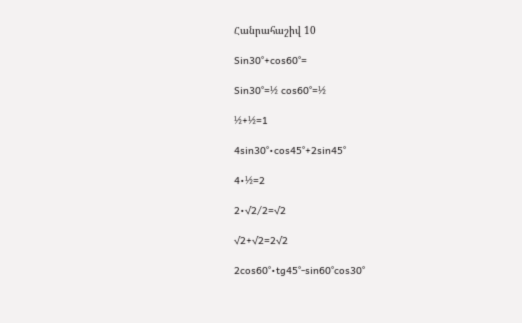Հանրահաշիվ 10

Sin30°+cos60°=

Sin30°=½ cos60°=½

½+½=1

4sin30°•cos45°+2sin45°

4•½=2

2•√2/2=√2

√2+√2=2√2

2cos60°•tg45°-sin60°cos30°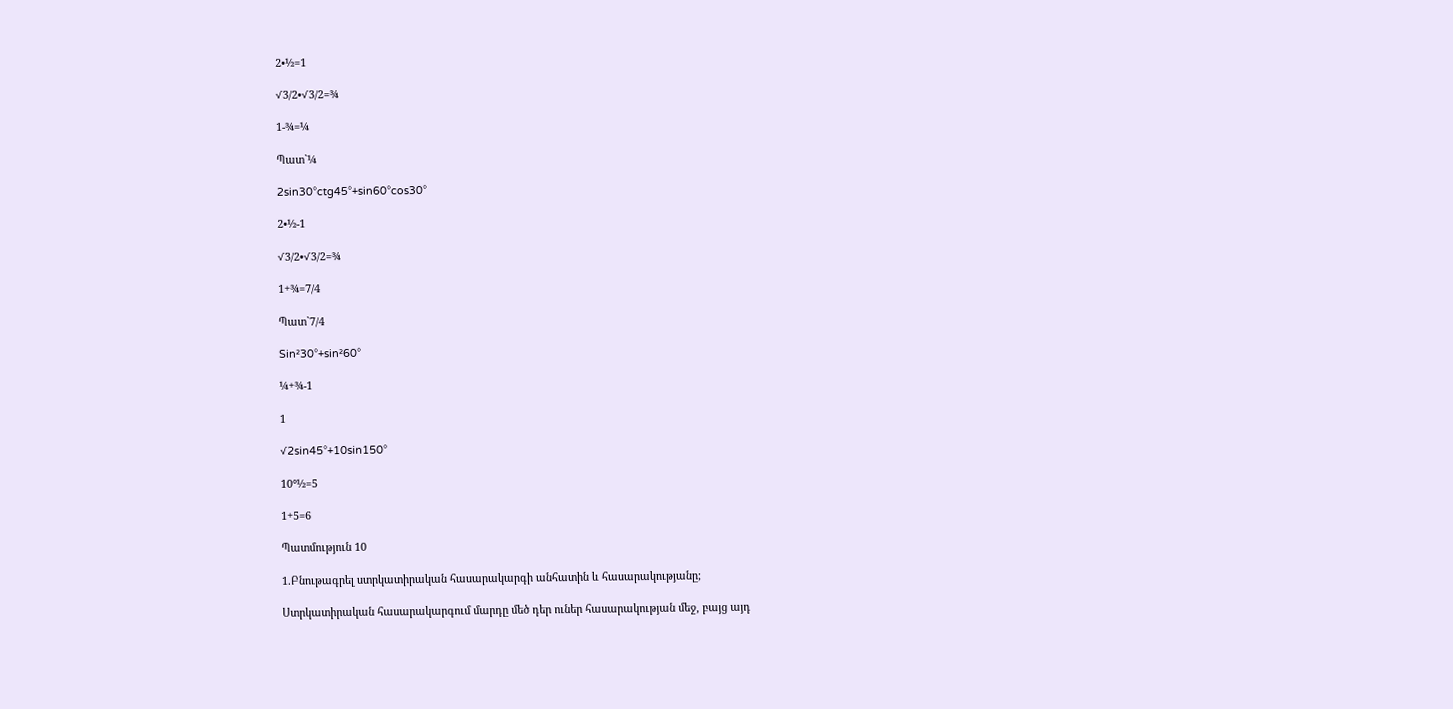2•½=1

√3/2•√3/2=¾

1-¾=¼

Պատ`¼

2sin30°ctg45°+sin60°cos30°

2•½-1

√3/2•√3/2=¾

1+¾=7/4

Պատ`7/4

Sin²30°+sin²60°

¼+¾-1

1

√2sin45°+10sin150°

10°½=5

1+5=6

Պատմություն 10

1.Բնութագրել ստրկատիրական հասարակարգի անհատին և հասարակությանը;

Ստրկատիրական հասարակարգում մարդը մեծ դեր ուներ հասարակության մեջ, բայց այդ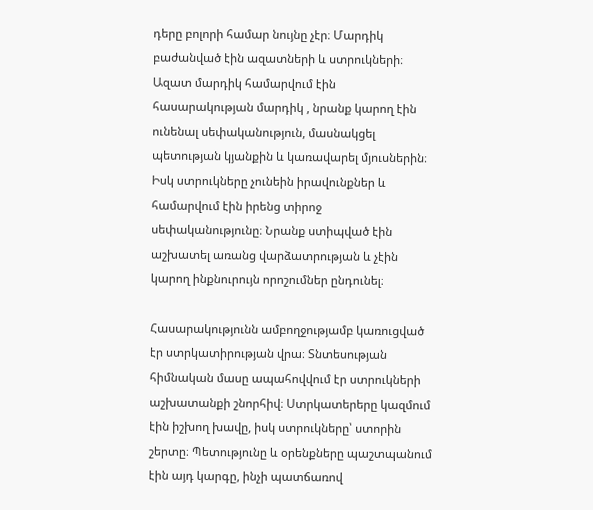դերը բոլորի համար նույնը չէր։ Մարդիկ բաժանված էին ազատների և ստրուկների։ Ազատ մարդիկ համարվում էին հասարակության մարդիկ , նրանք կարող էին ունենալ սեփականություն, մասնակցել պետության կյանքին և կառավարել մյուսներին։ Իսկ ստրուկները չունեին իրավունքներ և համարվում էին իրենց տիրոջ սեփականությունը։ Նրանք ստիպված էին աշխատել առանց վարձատրության և չէին կարող ինքնուրույն որոշումներ ընդունել։

Հասարակությունն ամբողջությամբ կառուցված էր ստրկատիրության վրա։ Տնտեսության հիմնական մասը ապահովվում էր ստրուկների աշխատանքի շնորհիվ։ Ստրկատերերը կազմում էին իշխող խավը, իսկ ստրուկները՝ ստորին շերտը։ Պետությունը և օրենքները պաշտպանում էին այդ կարգը, ինչի պատճառով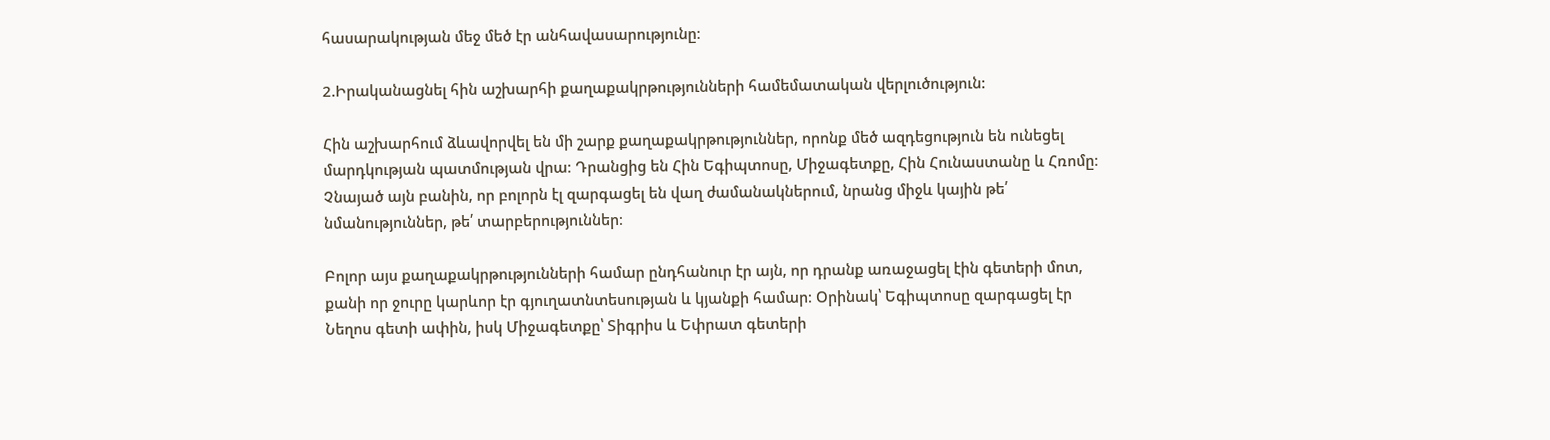հասարակության մեջ մեծ էր անհավասարությունը։

2.Իրականացնել հին աշխարհի քաղաքակրթությունների համեմատական վերլուծություն:

Հին աշխարհում ձևավորվել են մի շարք քաղաքակրթություններ, որոնք մեծ ազդեցություն են ունեցել մարդկության պատմության վրա։ Դրանցից են Հին Եգիպտոսը, Միջագետքը, Հին Հունաստանը և Հռոմը։ Չնայած այն բանին, որ բոլորն էլ զարգացել են վաղ ժամանակներում, նրանց միջև կային թե՛ նմանություններ, թե՛ տարբերություններ։

Բոլոր այս քաղաքակրթությունների համար ընդհանուր էր այն, որ դրանք առաջացել էին գետերի մոտ, քանի որ ջուրը կարևոր էր գյուղատնտեսության և կյանքի համար։ Օրինակ՝ Եգիպտոսը զարգացել էր Նեղոս գետի ափին, իսկ Միջագետքը՝ Տիգրիս և Եփրատ գետերի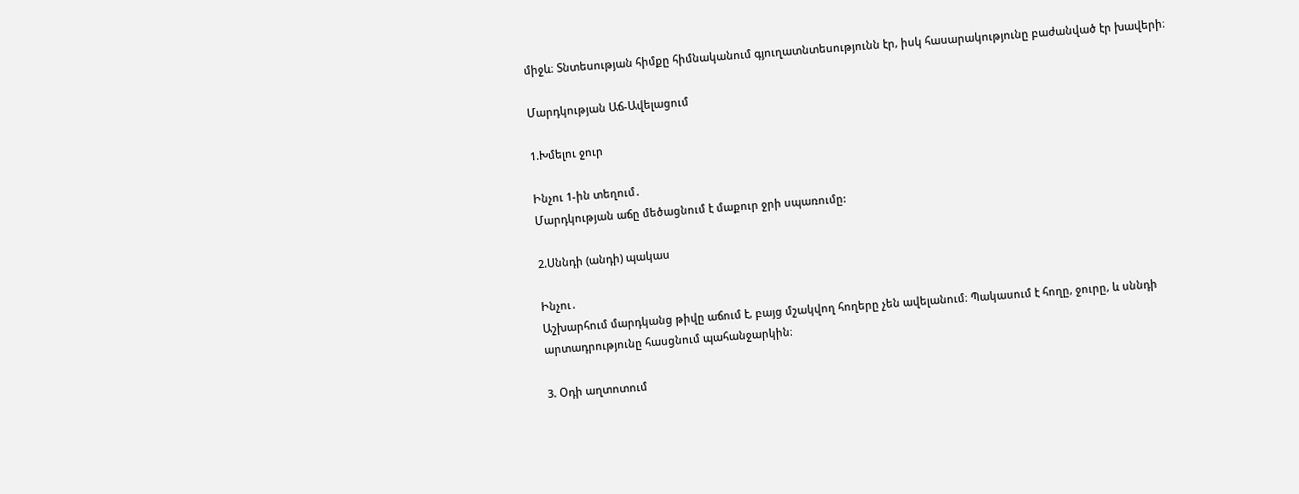միջև։ Տնտեսության հիմքը հիմնականում գյուղատնտեսությունն էր, իսկ հասարակությունը բաժանված էր խավերի։

Մարդկության Աճ-Ավելացում

1.Խմելու ջուր

Ինչու 1-ին տեղում․
Մարդկության աճը մեծացնում է մաքուր ջրի սպառումը:

2.Սննդի (անդի) պակաս

Ինչու․
Աշխարհում մարդկանց թիվը աճում է, բայց մշակվող հողերը չեն ավելանում։ Պակասում է հողը, ջուրը, և սննդի արտադրությունը հասցնում պահանջարկին։

3. Օդի աղտոտում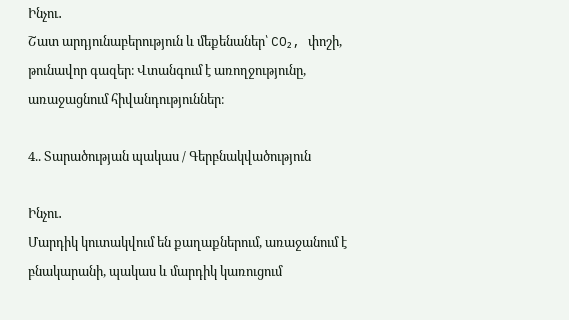Ինչու․
Շատ արդյունաբերություն և մեքենաներ՝ CO₂, փոշի, թունավոր գազեր։ Վտանգում է առողջությունը, առաջացնում հիվանդություններ։

4.. Տարածության պակաս / Գերբնակվածություն

Ինչու․
Մարդիկ կուտակվում են քաղաքներում, առաջանում է բնակարանի, պակաս և մարդիկ կառուցում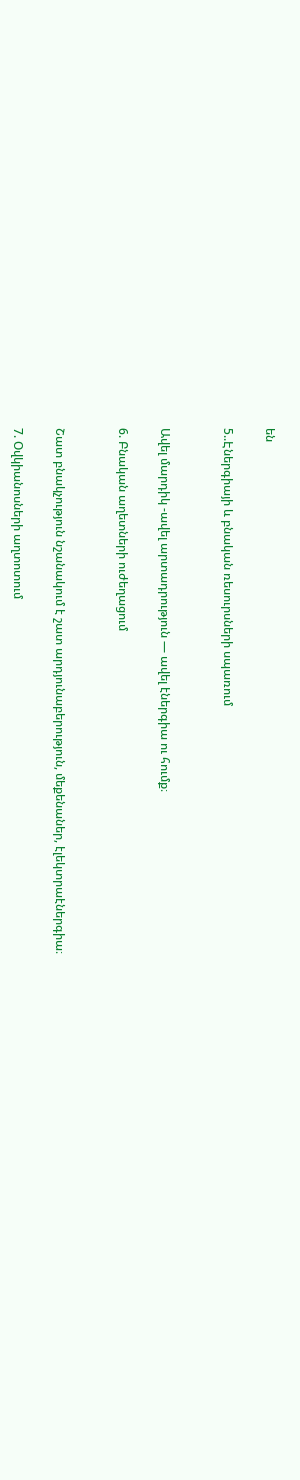են

5..Էներգիայի և բնական ռեսուրսների սպառում


Ավել մարդիկ -ավել արտադրություն — ավել էներգիա ու հումք։

6. Բնական աղետների ուժեղացում


Շատ բնակչություն նշանակում է շատ արդյունաբերություն, մեքենաներ, էլեկտրաէներգիա։

7. Օվկիանոսների աղտոտում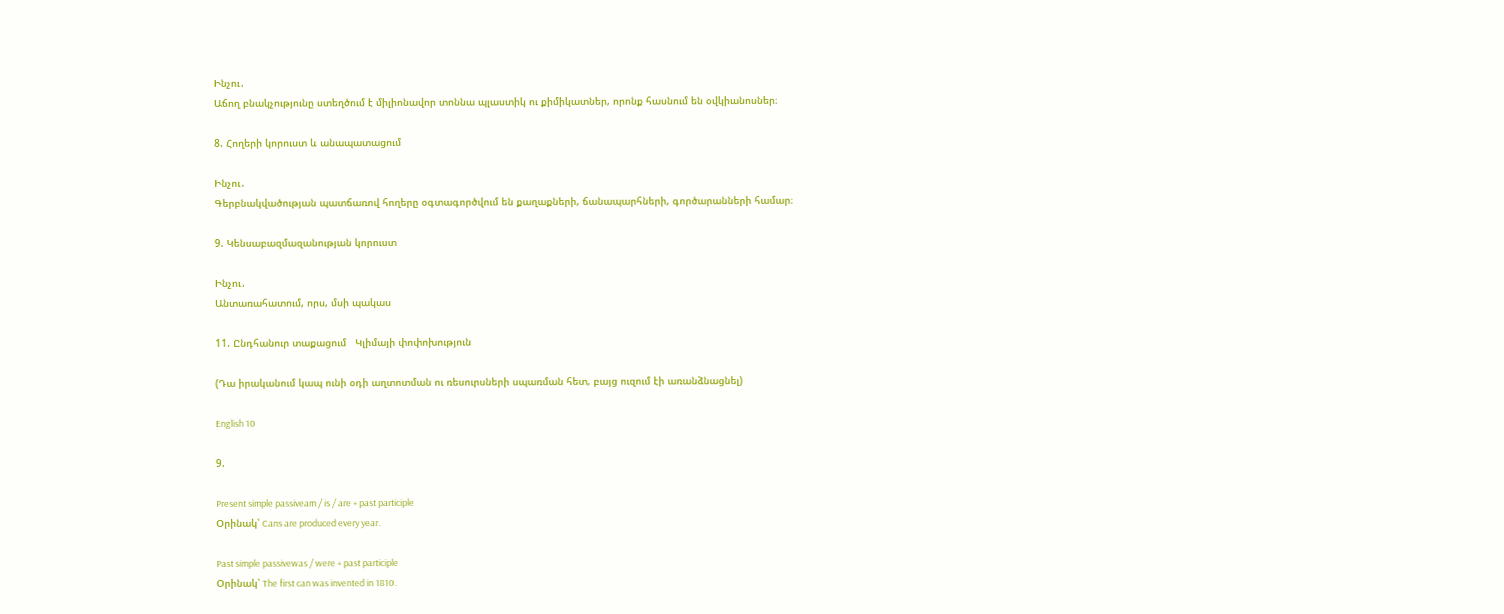Ինչու․
Աճող բնակչությունը ստեղծում է միլիոնավոր տոննա պլաստիկ ու քիմիկատներ, որոնք հասնում են օվկիանոսներ։

8. Հողերի կորուստ և անապատացում

Ինչու․
Գերբնակվածության պատճառով հողերը օգտագործվում են քաղաքների, ճանապարհների, գործարանների համար։

9. Կենսաբազմազանության կորուստ

Ինչու․
Անտառահատում, որս, մսի պակաս

11. Ընդհանուր տաքացում   Կլիմայի փոփոխություն

(Դա իրականում կապ ունի օդի աղտոտման ու ռեսուրսների սպառման հետ, բայց ուզում էի առանձնացնել)

English 10

9.

Present simple passiveam / is / are + past participle
Օրինակ՝ Cans are produced every year.

Past simple passivewas / were + past participle
Օրինակ՝ The first can was invented in 1810.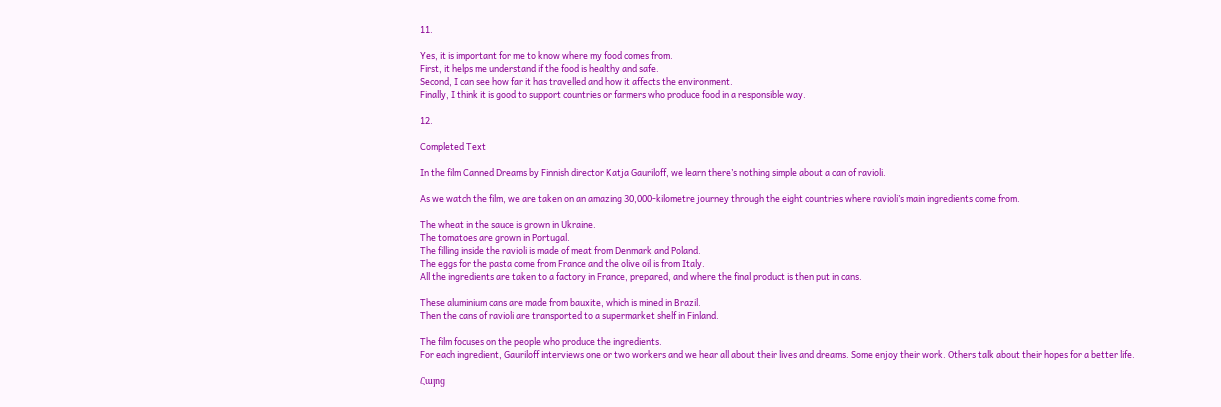11.

Yes, it is important for me to know where my food comes from.
First, it helps me understand if the food is healthy and safe.
Second, I can see how far it has travelled and how it affects the environment.
Finally, I think it is good to support countries or farmers who produce food in a responsible way.

12.

Completed Text

In the film Canned Dreams by Finnish director Katja Gauriloff, we learn there’s nothing simple about a can of ravioli.

As we watch the film, we are taken on an amazing 30,000-kilometre journey through the eight countries where ravioli’s main ingredients come from.

The wheat in the sauce is grown in Ukraine.
The tomatoes are grown in Portugal.
The filling inside the ravioli is made of meat from Denmark and Poland.
The eggs for the pasta come from France and the olive oil is from Italy.
All the ingredients are taken to a factory in France, prepared, and where the final product is then put in cans.

These aluminium cans are made from bauxite, which is mined in Brazil.
Then the cans of ravioli are transported to a supermarket shelf in Finland.

The film focuses on the people who produce the ingredients.
For each ingredient, Gauriloff interviews one or two workers and we hear all about their lives and dreams. Some enjoy their work. Others talk about their hopes for a better life.

Հայոց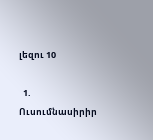լեզու 10

  1. Ուսումնասիրիր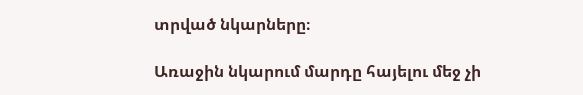տրված նկարները։

Առաջին նկարում մարդը հայելու մեջ չի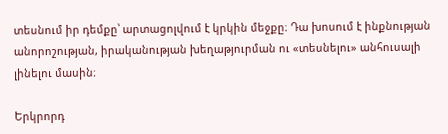տեսնում իր դեմքը՝ արտացոլվում է կրկին մեջքը։ Դա խոսում է ինքնության անորոշության, իրականության խեղաթյուրման ու «տեսնելու» անհուսալի լինելու մասին։

Երկրորդ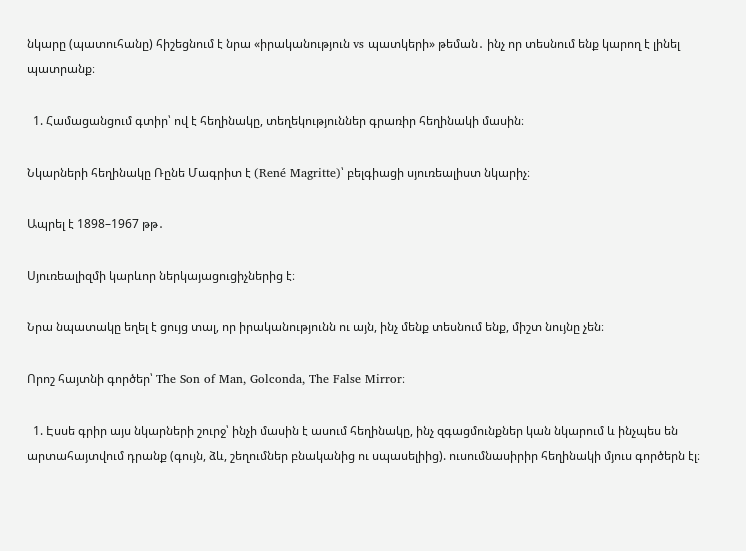նկարը (պատուհանը) հիշեցնում է նրա «իրականություն vs պատկերի» թեման․ ինչ որ տեսնում ենք կարող է լինել պատրանք։

  1. Համացանցում գտիր՝ ով է հեղինակը, տեղեկություններ գրառիր հեղինակի մասին։

Նկարների հեղինակը Ռընե Մագրիտ է (René Magritte)՝ բելգիացի սյուռեալիստ նկարիչ։

Ապրել է 1898–1967 թթ․

Սյուռեալիզմի կարևոր ներկայացուցիչներից է։

Նրա նպատակը եղել է ցույց տալ, որ իրականությունն ու այն, ինչ մենք տեսնում ենք, միշտ նույնը չեն։

Որոշ հայտնի գործեր՝ The Son of Man, Golconda, The False Mirror։

  1. Էսսե գրիր այս նկարների շուրջ՝ ինչի մասին է ասում հեղինակը, ինչ զգացմունքներ կան նկարում և ինչպես են արտահայտվում դրանք (գույն, ձև, շեղումներ բնականից ու սպասելիից). ուսումնասիրիր հեղինակի մյուս գործերն էլ։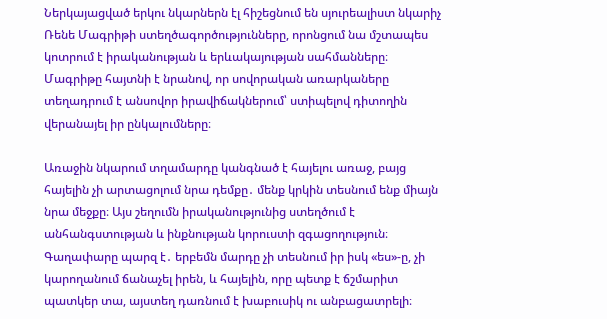Ներկայացված երկու նկարներն էլ հիշեցնում են սյուրեալիստ նկարիչ Ռենե Մագրիթի ստեղծագործությունները, որոնցում նա մշտապես կոտրում է իրականության և երևակայության սահմանները։ Մագրիթը հայտնի է նրանով, որ սովորական առարկաները տեղադրում է անսովոր իրավիճակներում՝ ստիպելով դիտողին վերանայել իր ընկալումները։

Առաջին նկարում տղամարդը կանգնած է հայելու առաջ, բայց հայելին չի արտացոլում նրա դեմքը․ մենք կրկին տեսնում ենք միայն նրա մեջքը։ Այս շեղումն իրականությունից ստեղծում է անհանգստության և ինքնության կորուստի զգացողություն։ Գաղափարը պարզ է․ երբեմն մարդը չի տեսնում իր իսկ «ես»-ը, չի կարողանում ճանաչել իրեն, և հայելին, որը պետք է ճշմարիտ պատկեր տա, այստեղ դառնում է խաբուսիկ ու անբացատրելի։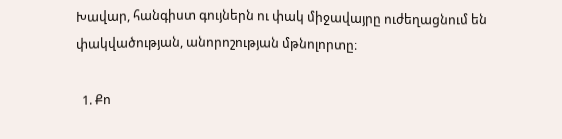Խավար, հանգիստ գույներն ու փակ միջավայրը ուժեղացնում են փակվածության, անորոշության մթնոլորտը։

  1. Քո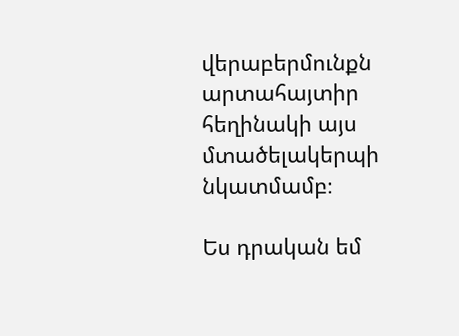վերաբերմունքն արտահայտիր հեղինակի այս մտածելակերպի նկատմամբ։

Ես դրական եմ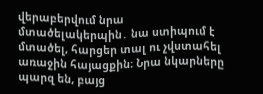վերաբերվում նրա մտածելակերպին․ նա ստիպում է մտածել, հարցեր տալ ու չվստահել առաջին հայացքին։ Նրա նկարները պարզ են, բայց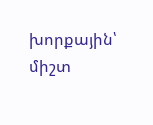խորքային՝ միշտ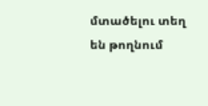մտածելու տեղ են թողնում